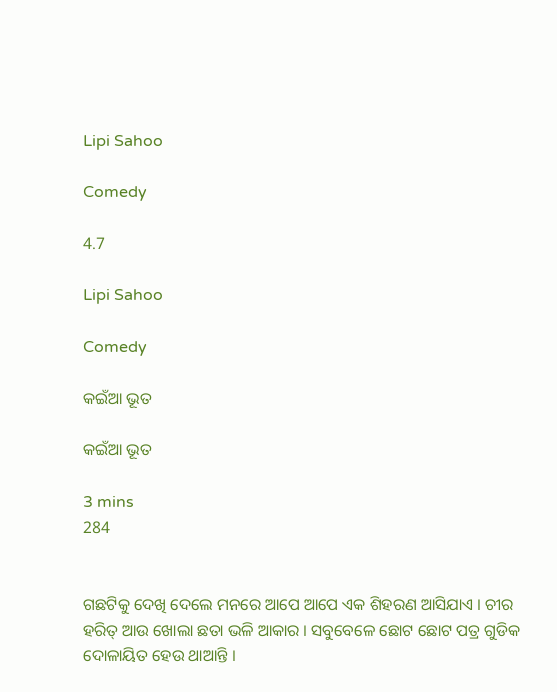Lipi Sahoo

Comedy

4.7

Lipi Sahoo

Comedy

କଇଁଆ ଭୂତ

କଇଁଆ ଭୂତ

3 mins
284


ଗଛଟିକୁ ଦେଖି ଦେଲେ ମନରେ ଆପେ ଆପେ ଏକ ଶିହରଣ ଆସିଯାଏ । ଚୀର ହରିତ୍ ଆଉ ଖୋଲା ଛତା ଭଳି ଆକାର । ସବୁବେଳେ ଛୋଟ ଛୋଟ ପତ୍ର ଗୁଡିକ ଦୋଳାୟିତ ହେଉ ଥାଆନ୍ତି ।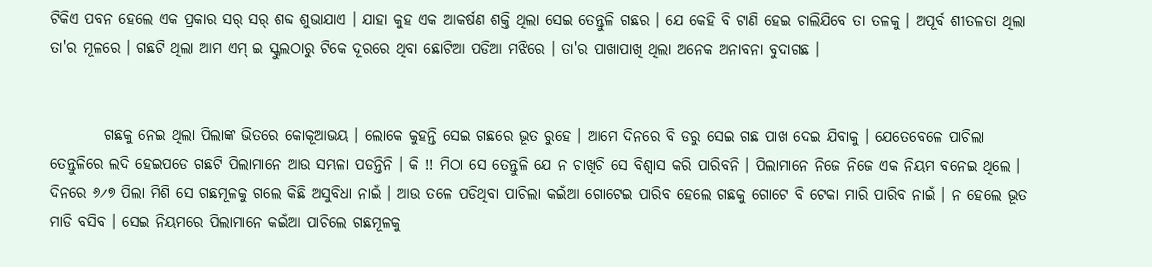ଟିକିଏ ପବନ ହେଲେ ଏକ ପ୍ରକାର ସର୍ ସର୍ ଶବ୍ଦ ଶୁଭାଯାଏ । ଯାହା କୁହ ଏକ ଆକର୍ଷଣ ଶକ୍ତି ଥିଲା ସେଇ ତେନ୍ତୁଳି ଗଛର । ଯେ କେହି ବି ଟାଣି ହେଇ ଚାଲିଯିବେ ତା ତଳକୁ । ଅପୂର୍ବ ଶୀତଳତା ଥିଲା ତା'ର ମୂଳରେ । ଗଛଟି ଥିଲା ଆମ ଏମ୍ ଇ ସ୍କୁଲଠାରୁ ଟିକେ ଦୂରରେ ଥିବା ଛୋଟିଆ ପଡିଆ ମଝିରେ । ତା'ର ପାଖାପାଖି ଥିଲା ଅନେକ ଅନାବନା ବୁଦାଗଛ ।


         ଗଛକୁ ନେଇ ଥିଲା ପିଲାଙ୍କ ଭିତରେ କୋକୂଆଭୟ । ଲୋକେ କୁହନ୍ତି ସେଇ ଗଛରେ ଭୂତ ରୁହେ । ଆମେ ଦିନରେ ବି ଡରୁ ସେଇ ଗଛ ପାଖ ଦେଇ ଯିବାକୁ । ଯେତେବେଳେ ପାଚିଲା ତେନ୍ତୁଳିରେ ଲଦି ହେଇପଡେ ଗଛଟି ପିଲାମାନେ ଆଉ ସମ୍ଭଳା ପଡନ୍ତିନି । କି !! ମିଠା ସେ ତେନ୍ତୁଳି ଯେ ନ ଚାଖିଚି ସେ ବିଶ୍ବାସ କରି ପାରିବନି । ପିଲାମାନେ ନିଜେ ନିଜେ ଏକ ନିୟମ ବନେଇ ଥିଲେ । ଦିନରେ ୬୵୭ ପିଲା ମିଶି ସେ ଗଛମୂଳକୁ ଗଲେ କିଛି ଅସୁବିଧା ନାଇଁ । ଆଉ ତଳେ ପଡିଥିବା ପାଚିଲା କଇଁଆ ଗୋଟେଇ ପାରିବ ହେଲେ ଗଛକୁ ଗୋଟେ ବି ଟେକା ମାରି ପାରିବ ନାଇଁ । ନ ହେଲେ ଭୂତ ମାଡି ବସିବ । ସେଇ ନିୟମରେ ପିଲାମାନେ କଇଁଆ ପାଚିଲେ ଗଛମୂଳକୁ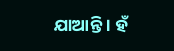ଯାଆନ୍ତି । ହଁ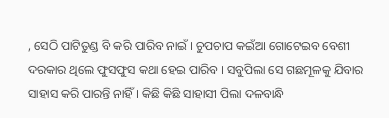, ସେଠି ପାଟିତୁଣ୍ଡ ବି କରି ପାରିବ ନାଇଁ । ଚୁପଚାପ କଇଁଆ ଗୋଟେଇବ ବେଶୀ ଦରକାର ଥିଲେ ଫୁସଫୁସ କଥା ହେଇ ପାରିବ । ସବୁପିଲା ସେ ଗଛମୂଳକୁ ଯିବାର ସାହାସ କରି ପାରନ୍ତି ନାହିଁ । କିଛି କିଛି ସାହାସୀ ପିଲା ଦଳବାନ୍ଧି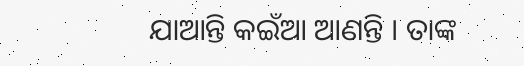ଯାଆନ୍ତି କଇଁଆ ଆଣନ୍ତି । ତାଙ୍କ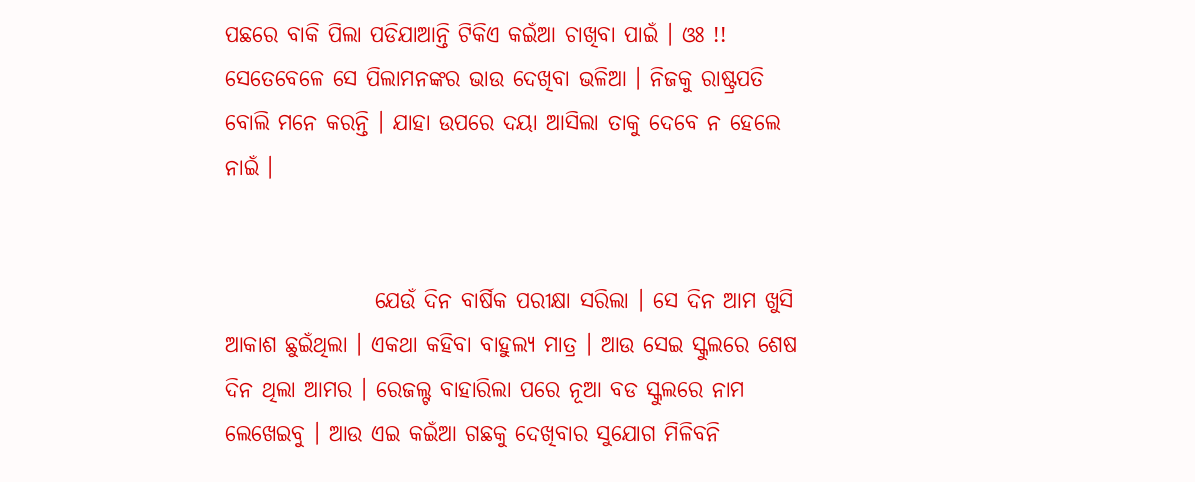ପଛରେ ବାକି ପିଲା ପଡିଯାଆନ୍ତି ଟିକିଏ କଇଁଆ ଚାଖିବା ପାଇଁ । ଓଃ !! ସେତେବେଳେ ସେ ପିଲାମନଙ୍କର ଭାଉ ଦେଖିବା ଭଳିଆ । ନିଜକୁ ରାଷ୍ଟ୍ରପତି ବୋଲି ମନେ କରନ୍ତି । ଯାହା ଉପରେ ଦୟା ଆସିଲା ତାକୁ ଦେବେ ନ ହେଲେ ନାଇଁ ।


                 ଯେଉଁ ଦିନ ବାର୍ଷିକ ପରୀକ୍ଷା ସରିଲା । ସେ ଦିନ ଆମ ଖୁସି ଆକାଶ ଛୁଇଁଥିଲା । ଏକଥା କହିବା ବାହୁଲ୍ୟ ମାତ୍ର । ଆଉ ସେଇ ସ୍କୁଲରେ ଶେଷ ଦିନ ଥିଲା ଆମର । ରେଜଲ୍ଟ ବାହାରିଲା ପରେ ନୂଆ ବଡ ସ୍କୁଲରେ ନାମ ଲେଖେଇବୁ । ଆଉ ଏଇ କଇଁଆ ଗଛକୁ ଦେଖିବାର ସୁଯୋଗ ମିଳିବନି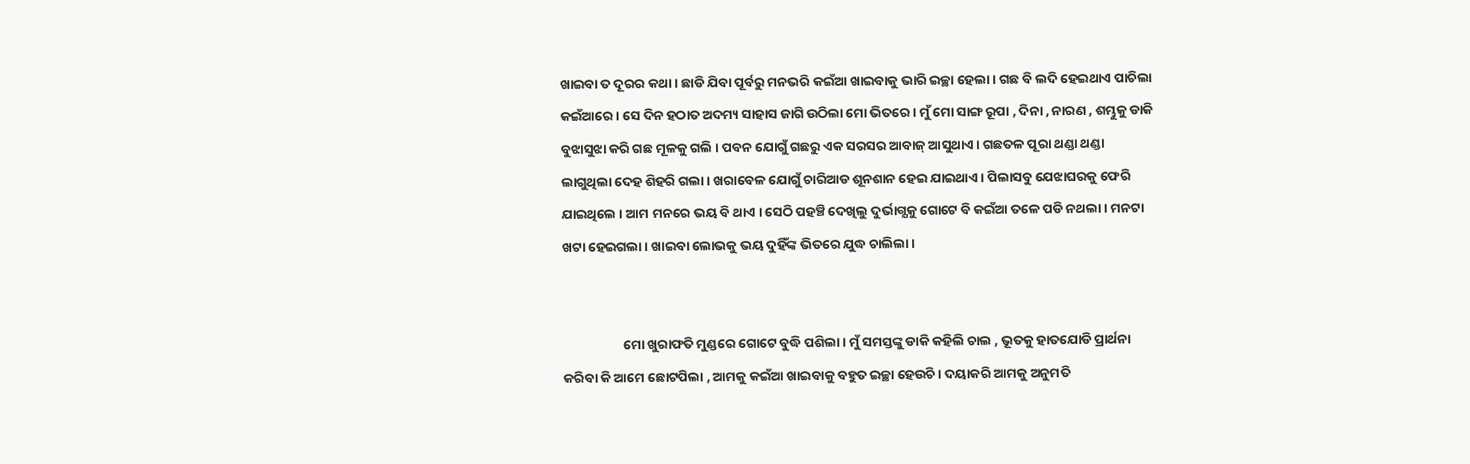ଖାଇବା ତ ଦୂରର କଥା । ଛାଡି ଯିବା ପୂର୍ବରୁ ମନଭରି କଇଁଆ ଖାଇବାକୁ ଭାରି ଇଚ୍ଛା ହେଲା । ଗଛ ବି ଲଦି ହେଇଥାଏ ପାଚିଲା କଇଁଆରେ । ସେ ଦିନ ହଠାତ ଅଦମ୍ୟ ସାହାସ ଜାଗି ଉଠିଲା ମୋ ଭିତରେ । ମୁଁ ମୋ ସାଙ୍ଗ ରୂପା , ଦିନା , ନାରଣ , ଶମ୍ଭୁକୁ ଡାକି ବୁଝାସୁଝା କରି ଗଛ ମୂଳକୁ ଗଲି । ପବନ ଯୋଗୁଁ ଗଛରୁ ଏକ ସରସର ଆବାଜ୍ ଆସୁଥାଏ । ଗଛତଳ ପୂରା ଥଣ୍ଡା ଥଣ୍ଡା ଲାଗୁଥିଲା ଦେହ ଶିହରି ଗଲା । ଖରାବେଳ ଯୋଗୁଁ ଚାରିଆଡ ଶୂନଶାନ ହେଇ ଯାଇଥାଏ । ପିଲାସବୁ ଯେଝାଘରକୁ ଫେରି ଯାଇଥିଲେ । ଆମ ମନରେ ଭୟ ବି ଥାଏ । ସେଠି ପହଞ୍ଚି ଦେଖିଲୁ ଦୁର୍ଭାଗ୍ଯକୁ ଗୋଟେ ବି କଇଁଆ ତଳେ ପଡି ନଥଲା । ମନଟା ଖଟା ହେଇଗଲା । ଖାଇବା ଲୋଭକୁ ଭୟ ଦୁହିଁଙ୍କ ଭିତରେ ଯୁଦ୍ଧ ଚାଲିଲା ।


                    ମୋ ଖୁରାଫତି ମୁଣ୍ଡରେ ଗୋଟେ ବୁଦ୍ଧି ପଶିଲା । ମୁଁ ସମସ୍ତଙ୍କୁ ଡାକି କହିଲି ଚାଲ , ଭୂତକୁ ହାତଯୋଡି ପ୍ରାର୍ଥନା କରିବା କି ଆମେ ଛୋଟପିଲା , ଆମକୁ କଇଁଆ ଖାଇବାକୁ ବହୁତ ଇଚ୍ଛା ହେଉଚି । ଦୟାକରି ଆମକୁ ଅନୁମତି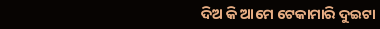ଦିଅ କି ଆମେ ଟେକାମାରି ଦୁଇଟା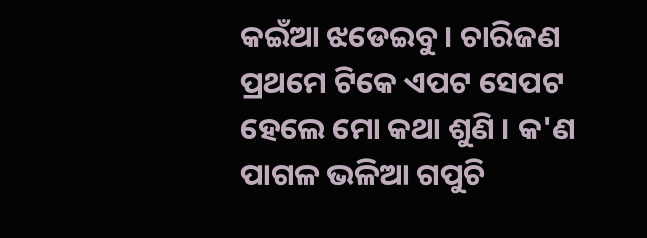କଇଁଆ ଝଡେଇବୁ । ଚାରିଜଣ ପ୍ରଥମେ ଟିକେ ଏପଟ ସେପଟ ହେଲେ ମୋ କଥା ଶୁଣି । କ'ଣ ପାଗଳ ଭଳିଆ ଗପୁଚି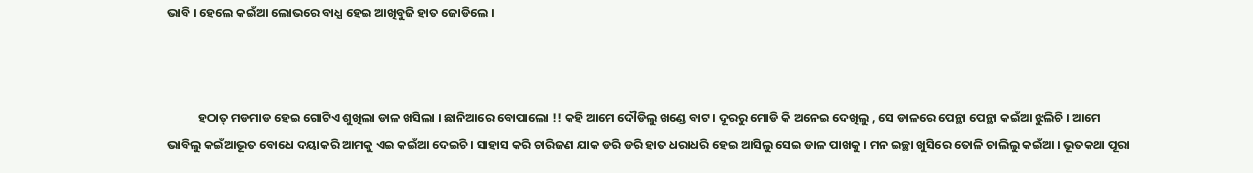ଭାବି । ହେଲେ କଇଁଆ ଲୋଭରେ ବାଧ୍ଯ ହେଇ ଆଖିବୁଜି ହାତ ଜୋଡିଲେ ।



           ହଠାତ୍ ମଡମାଡ ହେଇ ଗୋଟିଏ ଶୁଖିଲା ଡାଳ ଖସିଲା । ଛାନିଆରେ ବୋପାଲୋ !! କହି ଆମେ ଦୌଡିଲୁ ଖଣ୍ଡେ ବାଟ । ଦୂରରୁ ମୋଡି କି ଅନେଇ ଦେଖିଲୁ , ସେ ଡାଳରେ ପେନ୍ଥା ପେନ୍ଥା କଇଁଆ ଝୁଲିଚି । ଆମେ ଭାବିଲୁ କଇଁଆଭୂତ ବୋଧେ ଦୟାକରି ଆମକୁ ଏଇ କଇଁଆ ଦେଇଚି । ସାହାସ କରି ଚାରିଜଣ ଯାକ ଡରି ଡରି ହାତ ଧରାଧରି ହେଇ ଆସିଲୁ ସେଇ ଡାଳ ପାଖକୁ । ମନ ଇଚ୍ଛା ଖୁସିରେ ତୋଳି ଚାଲିଲୁ କଇଁଆ । ଭୂତକଥା ପୂରା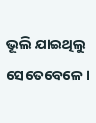ଭୂଲି ଯାଇଥିଲୁ ସେତେବେଳେ ।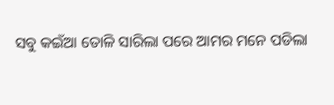ସବୁ କଇଁଆ ତୋଳି ସାରିଲା ପରେ ଆମର ମନେ ପଡିଲା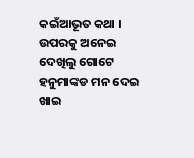କଇଁଆଭୂତ କଥା । ଉପରକୁ ଅନେଇ ଦେଖିଲୁ ଗୋଟେ ହନୁମାଙ୍କଡ ମନ ଦେଇ ଖାଇ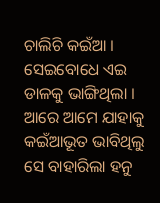ଚାଲିଚି କଇଁଆ । ସେଇବୋଧେ ଏଇ ଡାଳକୁ ଭାଙ୍ଗିଥିଲା । ଆରେ ଆମେ ଯାହାକୁ କଇଁଆଭୂତ ଭାବିଥିଲୁ ସେ ବାହାରିଲା ହନୁ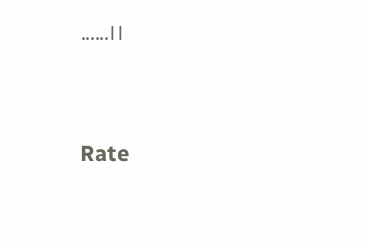......।।




Rate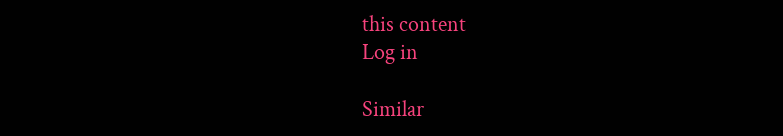this content
Log in

Similar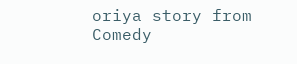oriya story from Comedy